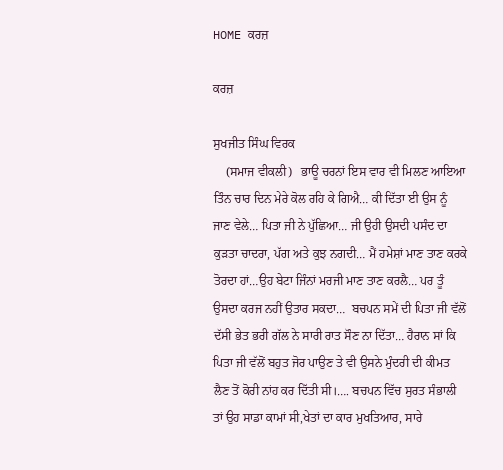HOME ਕਰਜ਼

ਕਰਜ਼

ਸੁਖਜੀਤ ਸਿੰਘ ਵਿਰਕ
    (ਸਮਾਜ ਵੀਕਲੀ)   ਭਾਊ ਚਰਨਾਂ ਇਸ ਵਾਰ ਵੀ ਮਿਲਣ ਆਇਆ ਤਿੰਨ ਚਾਰ ਦਿਨ ਮੇਰੇ ਕੋਲ ਰਹਿ ਕੇ ਗਿਐ… ਕੀ ਦਿੱਤਾ ਈ ਉਸ ਨੂੰ ਜਾਣ ਵੇਲੇ… ਪਿਤਾ ਜੀ ਨੇ ਪੁੱਛਿਆ… ਜੀ ਉਹੀ ਉਸਦੀ ਪਸੰਦ ਦਾ ਕੁੜਤਾ ਚਾਦਰਾ, ਪੱਗ ਅਤੇ ਕੁਝ ਨਗਦੀ… ਮੈਂ ਹਮੇਸ਼ਾਂ ਮਾਣ ਤਾਣ ਕਰਕੇ ਤੋਰਦਾ ਹਾਂ…ਉਹ ਬੇਟਾ ਜਿੰਨਾਂ ਮਰਜੀ ਮਾਣ ਤਾਣ ਕਰਲੈ… ਪਰ ਤੂੰ ਉਸਦਾ ਕਰਜ ਨਹੀਂ ਉਤਾਰ ਸਕਦਾ…  ਬਚਪਨ ਸਮੇਂ ਦੀ ਪਿਤਾ ਜੀ ਵੱਲੋਂ ਦੱਸੀ ਭੇਤ ਭਰੀ ਗੱਲ ਨੇ ਸਾਰੀ ਰਾਤ ਸੌਣ ਨਾ ਦਿੱਤਾ… ਹੈਰਾਨ ਸਾਂ ਕਿ ਪਿਤਾ ਜੀ ਵੱਲੋਂ ਬਹੁਤ ਜੋਰ ਪਾਉਣ ਤੇ ਵੀ ਉਸਨੇ ਮੁੰਦਰੀ ਦੀ ਕੀਮਤ ਲੈਣ ਤੋਂ ਕੋਰੀ ਨਾਂਹ ਕਰ ਦਿੱਤੀ ਸੀ।…. ਬਚਪਨ ਵਿੱਚ ਸੁਰਤ ਸੰਭਾਲੀ ਤਾਂ ਉਹ ਸਾਡਾ ਕਾਮਾਂ ਸੀ,ਖੇਤਾਂ ਦਾ ਕਾਰ ਮੁਖਤਿਆਰ, ਸਾਰੇ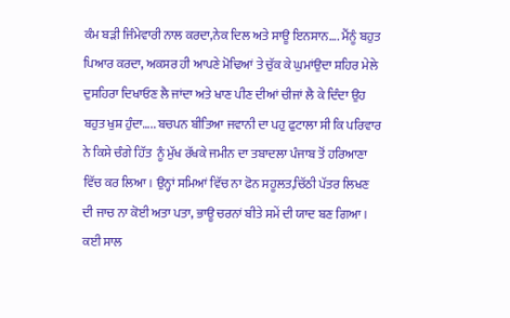ਕੰਮ ਬੜੀ ਜਿੰਮੇਵਾਰੀ ਨਾਲ ਕਰਦਾ,ਨੇਕ ਦਿਲ ਅਤੇ ਸਾਊ ਇਨਸਾਨ…. ਮੈਂਨੂੰ ਬਹੁਤ ਪਿਆਰ ਕਰਦਾ, ਅਕਸਰ ਹੀ ਆਪਣੇ ਮੋਢਿਆਂ ਤੇ ਚੁੱਕ ਕੇ ਘੁਮਾਂਉਦਾ ਸ਼ਹਿਰ ਮੇਲੇ ਦੁਸਹਿਰਾ ਦਿਖਾਓਣ ਲੈ ਜਾਂਦਾ ਅਤੇ ਖਾਣ ਪੀਣ ਦੀਆਂ ਚੀਜਾਂ ਲੈ ਕੇ ਦਿੰਦਾ ਉਹ ਬਹੁਤ ਖੁਸ਼ ਹੁੰਦਾ….. ਬਚਪਨ ਬੀਤਿਆ ਜਵਾਨੀ ਦਾ ਪਹੁ ਫੁਟਾਲਾ ਸੀ ਕਿ ਪਰਿਵਾਰ ਨੇ ਕਿਸੇ ਚੰਗੇ ਹਿੱਤ  ਨੂੰ ਮੁੱਖ ਰੱਖਕੇ ਜਮੀਨ ਦਾ ਤਬਾਦਲਾ ਪੰਜਾਬ ਤੋਂ ਹਰਿਆਣਾ ਵਿੱਚ ਕਰ ਲਿਆ। ਉਨ੍ਹਾਂ ਸਮਿਆਂ ਵਿੱਚ ਨਾ ਫੋਨ ਸਹੂਲਤ,ਚਿੱਠੀ ਪੱਤਰ ਲਿਖਣ ਦੀ ਜਾਚ ਨਾ ਕੋਈ ਅਤਾ ਪਤਾ, ਭਾਊ ਚਰਨਾਂ ਬੀਤੇ ਸਮੇਂ ਦੀ ਯਾਦ ਬਣ ਗਿਆ। ਕਈ ਸਾਲ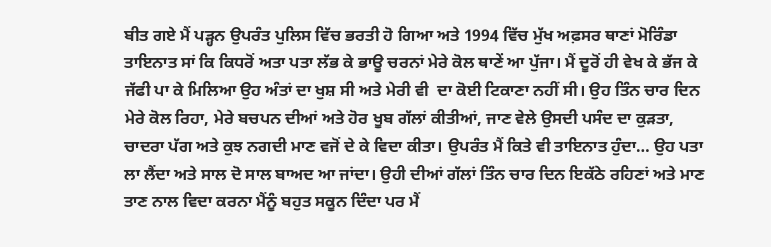ਬੀਤ ਗਏ ਮੈਂ ਪੜ੍ਹਨ ਉਪਰੰਤ ਪੁਲਿਸ ਵਿੱਚ ਭਰਤੀ ਹੋ ਗਿਆ ਅਤੇ 1994 ਵਿੱਚ ਮੁੱਖ ਅਫ਼ਸਰ ਥਾਣਾਂ ਮੋਰਿੰਡਾ ਤਾਇਨਾਤ ਸਾਂ ਕਿ ਕਿਧਰੋਂ ਅਤਾ ਪਤਾ ਲੱਭ ਕੇ ਭਾਊ ਚਰਨਾਂ ਮੇਰੇ ਕੋਲ ਥਾਣੇਂ ਆ ਪੁੱਜਾ। ਮੈਂ ਦੂਰੋਂ ਹੀ ਵੇਖ ਕੇ ਭੱਜ ਕੇ ਜੱਫੀ ਪਾ ਕੇ ਮਿਲਿਆ ਉਹ ਅੰਤਾਂ ਦਾ ਖੁਸ਼ ਸੀ ਅਤੇ ਮੇਰੀ ਵੀ  ਦਾ ਕੋਈ ਟਿਕਾਣਾ ਨਹੀਂ ਸੀ। ਉਹ ਤਿੰਨ ਚਾਰ ਦਿਨ ਮੇਰੇ ਕੋਲ ਰਿਹਾ, ਮੇਰੇ ਬਚਪਨ ਦੀਆਂ ਅਤੇ ਹੋਰ ਖੂਬ ਗੱਲਾਂ ਕੀਤੀਆਂ, ਜਾਣ ਵੇਲੇ ਉਸਦੀ ਪਸੰਦ ਦਾ ਕੁੜਤਾ, ਚਾਦਰਾ ਪੱਗ ਅਤੇ ਕੁਝ ਨਗਦੀ ਮਾਣ ਵਜੋਂ ਦੇ ਕੇ ਵਿਦਾ ਕੀਤਾ। ਉਪਰੰਤ ਮੈਂ ਕਿਤੇ ਵੀ ਤਾਇਨਾਤ ਹੁੰਦਾ… ਉਹ ਪਤਾ ਲਾ ਲੈਂਦਾ ਅਤੇ ਸਾਲ ਦੋ ਸਾਲ ਬਾਅਦ ਆ ਜਾਂਦਾ। ਉਹੀ ਦੀਆਂ ਗੱਲਾਂ ਤਿੰਨ ਚਾਰ ਦਿਨ ਇਕੱਠੇ ਰਹਿਣਾਂ ਅਤੇ ਮਾਣ ਤਾਣ ਨਾਲ ਵਿਦਾ ਕਰਨਾ ਮੈਂਨੂੰ ਬਹੁਤ ਸਕੂਨ ਦਿੰਦਾ ਪਰ ਮੈਂ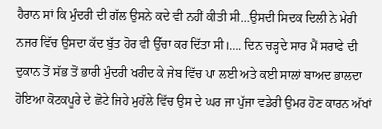ਹੈਰਾਨ ਸਾਂ ਕਿ ਮੁੰਦਰੀ ਦੀ ਗੱਲ ਉਸਨੇ ਕਦੇ ਵੀ ਨਹੀਂ ਕੀਤੀ ਸੀ…ਉਸਦੀ ਸਿਦਕ ਦਿਲੀ ਨੇ ਮੇਰੀ ਨਜਰ ਵਿੱਚ ਉਸਦਾ ਕੱਦ ਬੁੱਤ ਹੋਰ ਵੀ ਉੱਚਾ ਕਰ ਦਿੱਤਾ ਸੀ।…. ਦਿਨ ਚੜ੍ਹਦੇ ਸਾਰ ਮੈਂ ਸਰਾਫੇ ਦੀ ਦੁਕਾਨ ਤੋਂ ਸੱਭ ਤੋਂ ਭਾਰੀ ਮੁੰਦਰੀ ਖਰੀਦ ਕੇ ਜੇਬ ਵਿੱਚ ਪਾ ਲਈ ਅਤੇ ਕਈ ਸਾਲਾਂ ਬਾਅਦ ਭਾਲਦਾ ਹੋਇਆ ਕੋਟਕਪੂਰੇ ਦੇ ਛੋਟੇ ਜਿਹੇ ਮੁਹੱਲੇ ਵਿੱਚ ਉਸ ਦੇ ਘਰ ਜਾ ਪੁੱਜਾ ਵਡੇਰੀ ਉਮਰ ਹੋਣ ਕਾਰਨ ਅੱਖਾਂ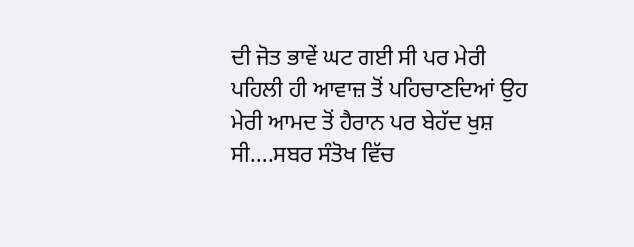ਦੀ ਜੋਤ ਭਾਵੇਂ ਘਟ ਗਈ ਸੀ ਪਰ ਮੇਰੀ ਪਹਿਲੀ ਹੀ ਆਵਾਜ਼ ਤੋਂ ਪਹਿਚਾਣਦਿਆਂ ਉਹ ਮੇਰੀ ਆਮਦ ਤੋਂ ਹੈਰਾਨ ਪਰ ਬੇਹੱਦ ਖੁਸ਼ ਸੀ….ਸਬਰ ਸੰਤੋਖ ਵਿੱਚ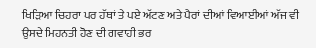ਖਿੜਿਆ ਚਿਹਰਾ ਪਰ ਹੱਥਾਂ ਤੇ ਪਏ ਅੱਟਣ ਅਤੇ ਪੈਰਾਂ ਦੀਆਂ ਵਿਆਈਆਂ ਅੱਜ ਵੀ ਉਸਦੇ ਮਿਹਨਤੀ ਹੋਣ ਦੀ ਗਵਾਹੀ ਭਰ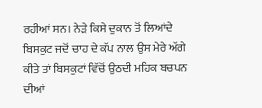ਰਹੀਆਂ ਸਨ। ਨੇੜੇ ਕਿਸੇ ਦੁਕਾਨ ਤੋਂ ਲਿਆਂਦੇ ਬਿਸਕੁਟ ਜਦੋਂ ਚਾਹ ਦੇ ਕੱਪ ਨਾਲ ਉਸ ਮੇਰੇ ਅੱਗੇ ਕੀਤੇ ਤਾਂ ਬਿਸਕੁਟਾਂ ਵਿੱਚੋਂ ਉਠਦੀ ਮਹਿਕ ਬਚਪਨ ਦੀਆਂ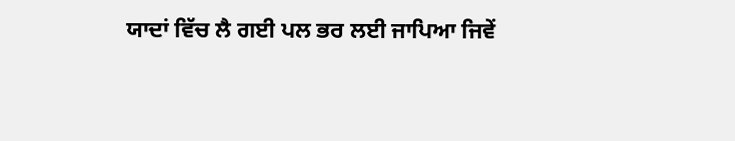ਯਾਦਾਂ ਵਿੱਚ ਲੈ ਗਈ ਪਲ ਭਰ ਲਈ ਜਾਪਿਆ ਜਿਵੇਂ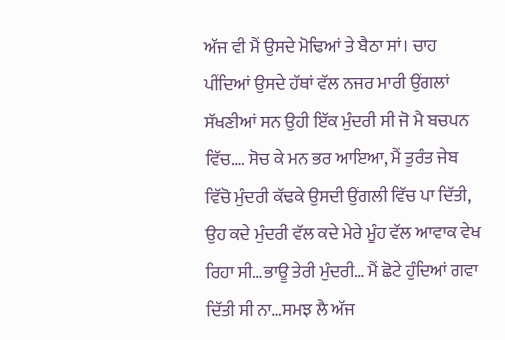ਅੱਜ ਵੀ ਮੈਂ ਉਸਦੇ ਮੋਢਿਆਂ ਤੇ ਬੈਠਾ ਸਾਂ। ਚਾਹ ਪੀਂਦਿਆਂ ਉਸਦੇ ਹੱਥਾਂ ਵੱਲ ਨਜਰ ਮਾਰੀ ਉਂਗਲਾਂ ਸੱਖਣੀਆਂ ਸਨ ਉਹੀ ਇੱਕ ਮੁੰਦਰੀ ਸੀ ਜੋ ਮੈ ਬਚਪਨ ਵਿੱਚ…. ਸੋਚ ਕੇ ਮਨ ਭਰ ਆਇਆ, ਮੈਂ ਤੁਰੰਤ ਜੇਬ ਵਿੱਚੋ ਮੁੰਦਰੀ ਕੱਢਕੇ ਉਸਦੀ ਉਂਗਲੀ ਵਿੱਚ ਪਾ ਦਿੱਤੀ, ਉਹ ਕਦੇ ਮੁੰਦਰੀ ਵੱਲ ਕਦੇ ਮੇਰੇ ਮੂੰਹ ਵੱਲ ਆਵਾਕ ਵੇਖ ਰਿਹਾ ਸੀ…ਭਾਊ ਤੇਰੀ ਮੁੰਦਰੀ… ਮੈਂ ਛੋਟੇ ਹੁੰਦਿਆਂ ਗਵਾ ਦਿੱਤੀ ਸੀ ਨਾ…ਸਮਝ ਲੈ ਅੱਜ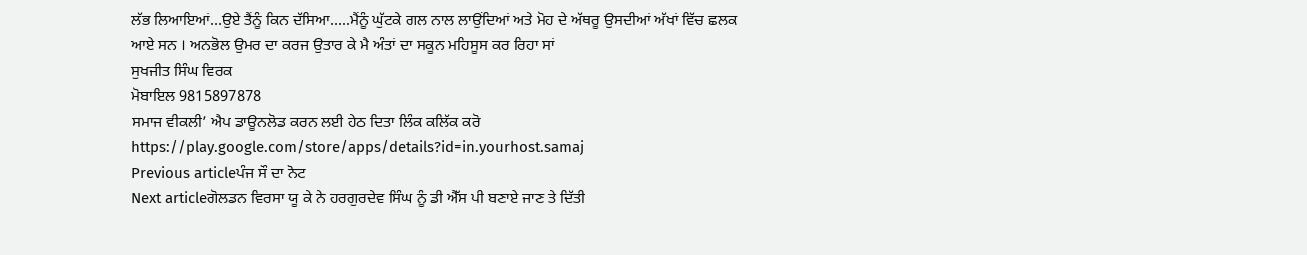ਲੱਭ ਲਿਆਇਆਂ…ਉਏ ਤੈਂਨੂੰ ਕਿਨ ਦੱਸਿਆ…..ਮੈਂਨੂੰ ਘੁੱਟਕੇ ਗਲ ਨਾਲ ਲਾਉਂਦਿਆਂ ਅਤੇ ਮੋਹ ਦੇ ਅੱਥਰੂ ਉਸਦੀਆਂ ਅੱਖਾਂ ਵਿੱਚ ਛਲਕ ਆਏ ਸਨ । ਅਨਭੋਲ ਉਮਰ ਦਾ ਕਰਜ ਉਤਾਰ ਕੇ ਮੈ ਅੰਤਾਂ ਦਾ ਸਕੂਨ ਮਹਿਸੂਸ ਕਰ ਰਿਹਾ ਸਾਂ
ਸੁਖਜੀਤ ਸਿੰਘ ਵਿਰਕ
ਮੋਬਾਇਲ 9815897878
ਸਮਾਜ ਵੀਕਲੀ’ ਐਪ ਡਾਊਨਲੋਡ ਕਰਨ ਲਈ ਹੇਠ ਦਿਤਾ ਲਿੰਕ ਕਲਿੱਕ ਕਰੋ
https://play.google.com/store/apps/details?id=in.yourhost.samaj
Previous articleਪੰਜ ਸੌ ਦਾ ਨੋਟ
Next articleਗੋਲਡਨ ਵਿਰਸਾ ਯੂ ਕੇ ਨੇ ਹਰਗੁਰਦੇਵ ਸਿੰਘ ਨੂੰ ਡੀ ਐੱਸ ਪੀ ਬਣਾਏ ਜਾਣ ਤੇ ਦਿੱਤੀ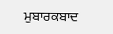ਮੁਬਾਰਕਬਾਦ